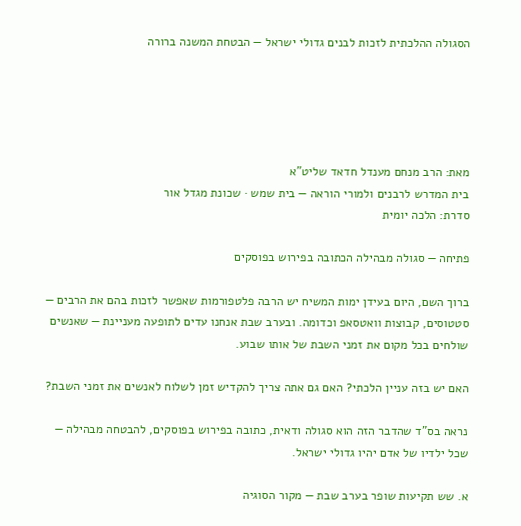הסגולה ההלכתית לזכות לבנים גדולי ישראל — הבטחת המשנה ברורה





מאת: הרב מנחם מענדל חדאד שליט"א
בית המדרש לרבנים ולמורי הוראה — בית שמש · שכונת מגדל אור
סדרת: הלכה יומית

פתיחה — סגולה מבהילה הכתובה בפירוש בפוסקים

ברוך השם, היום בעידן ימות המשיח יש הרבה פלטפורמות שאפשר לזכות בהם את הרבים — סטטוסים, קבוצות וואטסאפ וכדומה. ובערב שבת אנחנו עדים לתופעה מעניינת — שאנשים שולחים בכל מקום את זמני השבת של אותו שבוע.

האם יש בזה עניין הלכתי? האם גם אתה צריך להקדיש זמן לשלוח לאנשים את זמני השבת?

נראה בס"ד שהדבר הזה הוא סגולה ודאית, כתובה בפירוש בפוסקים, להבטחה מבהילה — שכל ילדיו של אדם יהיו גדולי ישראל.

א. שש תקיעות שופר בערב שבת — מקור הסוגיה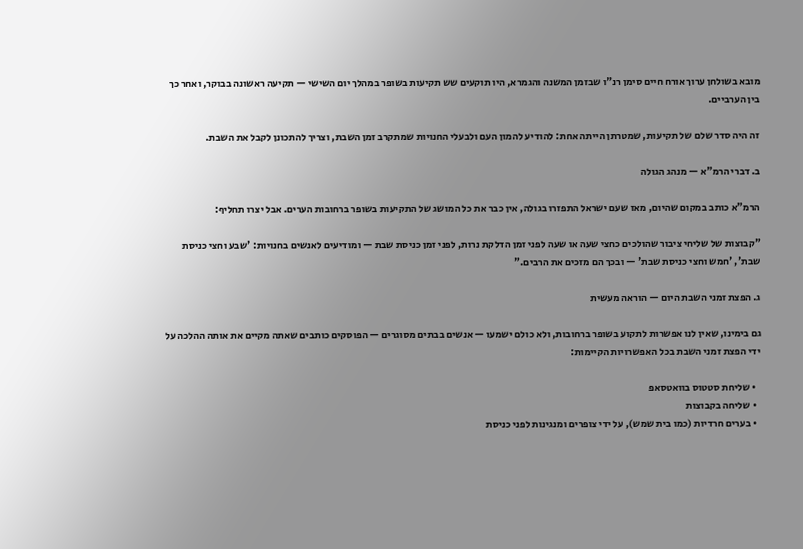מובא בשולחן ערוך אורח חיים סימן רנ"ו שבזמן המשנה והגמרא, היו תוקעים שש תקיעות בשופר במהלך יום השישי — תקיעה ראשונה בבוקר, ואחר כך בין הערביים.

זה היה סדר שלם של תקיעות, שמטרתן הייתה אחת: להודיע להמון העם ולבעלי החנויות שמתקרב זמן השבת, וצריך להתכונן לקבל את השבת.

ב. דברי הרמ"א — מנהג הגולה

הרמ"א כותב במקום שהיום, מאז שעם ישראל התפזרו בגולה, אין כבר את כל המושג של התקיעות בשופר ברחובות הערים. אבל יצרו תחליף:

"קבוצות של שליחי ציבור שהולכים כחצי שעה או שעה לפני זמן הדלקת נרות, לפני זמן כניסת שבת — ומודיעים לאנשים בחנויות: 'שבע וחצי כניסת שבת', 'חמש וחצי כניסת שבת' — ובכך הם מזכים את הרבים."

ג. הפצת זמני השבת היום — הוראה מעשית

גם בימינו, שאין לנו אפשרות לתקוע בשופר ברחובות, ולא כולם ישמעו — אנשים בבתים מסוגרים — הפוסקים כותבים שאתה מקיים את אותה ההלכה על ידי הפצת זמני השבת בכל האפשרויות הקיימות:

  • שליחת סטטוס בוואטסאפ
  • שליחה בקבוצות
  • בערים חרדיות (כמו בית שמש), על ידי צופרים ומנגינות לפני כניסת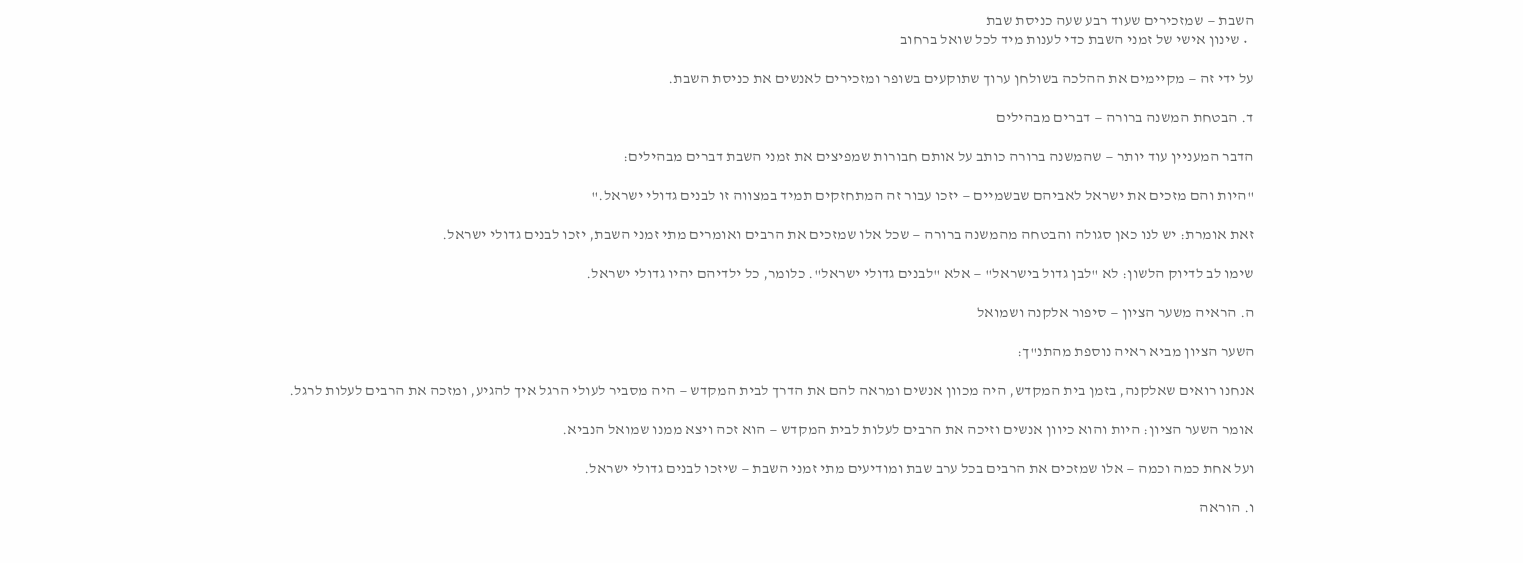השבת — שמזכירים שעוד רבע שעה כניסת שבת
  • שינון אישי של זמני השבת כדי לענות מיד לכל שואל ברחוב

על ידי זה — מקיימים את ההלכה בשולחן ערוך שתוקעים בשופר ומזכירים לאנשים את כניסת השבת.

ד. הבטחת המשנה ברורה — דברים מבהילים

הדבר המעניין עוד יותר — שהמשנה ברורה כותב על אותם חבורות שמפיצים את זמני השבת דברים מבהילים:

"היות והם מזכים את ישראל לאביהם שבשמיים — יזכו עבור זה המתחזקים תמיד במצווה זו לבנים גדולי ישראל."

זאת אומרת: יש לנו כאן סגולה והבטחה מהמשנה ברורה — שכל אלו שמזכים את הרבים ואומרים מתי זמני השבת, יזכו לבנים גדולי ישראל.

שימו לב לדיוק הלשון: לא "לבן גדול בישראל" — אלא "לבנים גדולי ישראל". כלומר, כל ילדיהם יהיו גדולי ישראל.

ה. הראיה משער הציון — סיפור אלקנה ושמואל

השער הציון מביא ראיה נוספת מהתנ"ך:

אנחנו רואים שאלקנה, בזמן בית המקדש, היה מכוון אנשים ומראה להם את הדרך לבית המקדש — היה מסביר לעולי הרגל איך להגיע, ומזכה את הרבים לעלות לרגל.

אומר השער הציון: היות והוא כיוון אנשים וזיכה את הרבים לעלות לבית המקדש — הוא זכה ויצא ממנו שמואל הנביא.

ועל אחת כמה וכמה — אלו שמזכים את הרבים בכל ערב שבת ומודיעים מתי זמני השבת — שיזכו לבנים גדולי ישראל.

ו. הוראה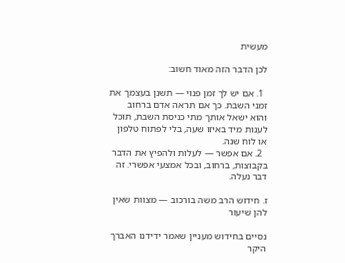מעשית

לכן הדבר הזה מאוד חשוב:

  1. אם יש לך זמן פנוי — תשנן בעצמך את זמני השבת. כך אם תראה אדם ברחוב והוא ישאל אותך מתי כניסת השבת, תוכל לענות מיד באיזו שעה, בלי לפתוח טלפון או לוח שנה.
  2. אם אפשר — לעלות ולהפיץ את הדבר בקבוצות, ברחוב, ובכל אמצעי אפשרי. זה דבר נעלה.

ז. חידוש הרב משה בורכוב — מצוות שאין להן שיעור

נסיים בחידוש מעניין שאמר ידידנו האברך היקר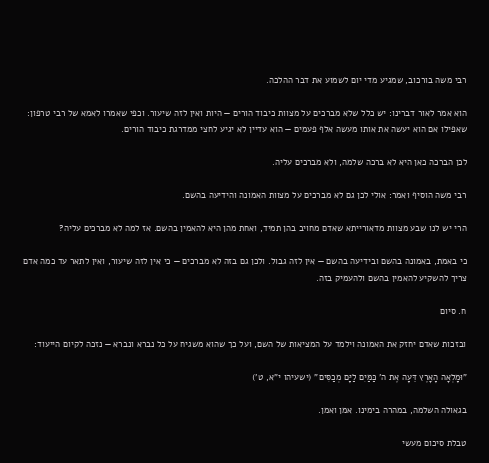רבי משה בורכוב, שמגיע מדי יום לשמוע את דבר ההלכה.

הוא אמר לאור דברינו: יש כלל שלא מברכים על מצוות כיבוד הורים — היות ואין לזה שיעור. וכפי שאמרו לאמא של רבי טרפון: שאפילו אם הוא יעשה את אותו מעשה אלף פעמים — הוא עדיין לא יגיע לחצי ממדרגת כיבוד הורים.

לכן הברכה כאן היא לא ברכה שלמה, ולא מברכים עליה.

רבי משה הוסיף ואמר: אולי לכן גם לא מברכים על מצוות האמונה והידיעה בהשם.

הרי יש לנו שבע מצוות מדאורייתא שאדם מחויב בהן תמיד, ואחת מהן היא להאמין בהשם. אז למה לא מברכים עליה?

כי באמת, באמונה בהשם ובידיעה בהשם — אין לזה גבול. ולכן גם בזה לא מברכים — כי אין לזה שיעור, ואין לתאר עד כמה אדם צריך להשקיע להאמין בהשם ולהעמיק בזה.

ח. סיום

ובזכות שאדם יחזק את האמונה וילמד על המציאות של השם, ועל כך שהוא משגיח על כל נברא ונברא — נזכה לקיום הייעוד:

"וּמָלְאָה הָאָרֶץ דֵּעָה אֶת ה' כַּמַּיִם לַיָּם מְכַסִּים" (ישעיהו י"א, ט')

בגאולה השלמה, במהרה בימינו. אמן ואמן.

טבלת סיכום מעשי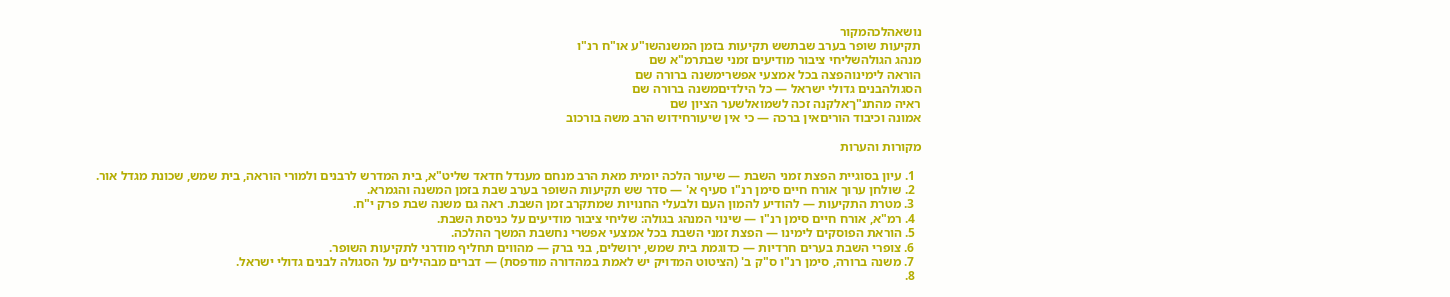נושאהלכהמקור
תקיעות שופר בערב שבתשש תקיעות בזמן המשנהשו"ע או"ח רנ"ו
מנהג הגולהשליחי ציבור מודיעים זמני שבתרמ"א שם
הוראה לימינוהפצה בכל אמצעי אפשרימשנה ברורה שם
הסגולהבנים גדולי ישראל — כל הילדיםמשנה ברורה שם
ראיה מהתנ"ךאלקנה זכה לשמואלשער הציון שם
אמונה וכיבוד הוריםאין ברכה — כי אין שיעורחידוש הרב משה בורכוב

מקורות והערות

  1. עיון בסוגיית הפצת זמני השבת — שיעור הלכה יומית מאת הרב מנחם מענדל חדאד שליט"א, בית המדרש לרבנים ולמורי הוראה, בית שמש, שכונת מגדל אור.
  2. שולחן ערוך אורח חיים סימן רנ"ו סעיף א' — סדר שש תקיעות השופר בערב שבת בזמן המשנה והגמרא.
  3. מטרת התקיעות — להודיע להמון העם ולבעלי החנויות שמתקרב זמן השבת. ראה גם משנה שבת פרק י"ח.
  4. רמ"א, אורח חיים סימן רנ"ו — שינוי המנהג בגולה: שליחי ציבור מודיעים על כניסת השבת.
  5. הוראת הפוסקים לימינו — הפצת זמני השבת בכל אמצעי אפשרי נחשבת המשך ההלכה.
  6. צופרי השבת בערים חרדיות — כדוגמת בית שמש, ירושלים, בני ברק — מהווים תחליף מודרני לתקיעות השופר.
  7. משנה ברורה, סימן רנ"ו ס"ק ב' (הציטוט המדויק יש לאמת במהדורה מודפסת) — דברים מבהילים על הסגולה לבנים גדולי ישראל.
  8.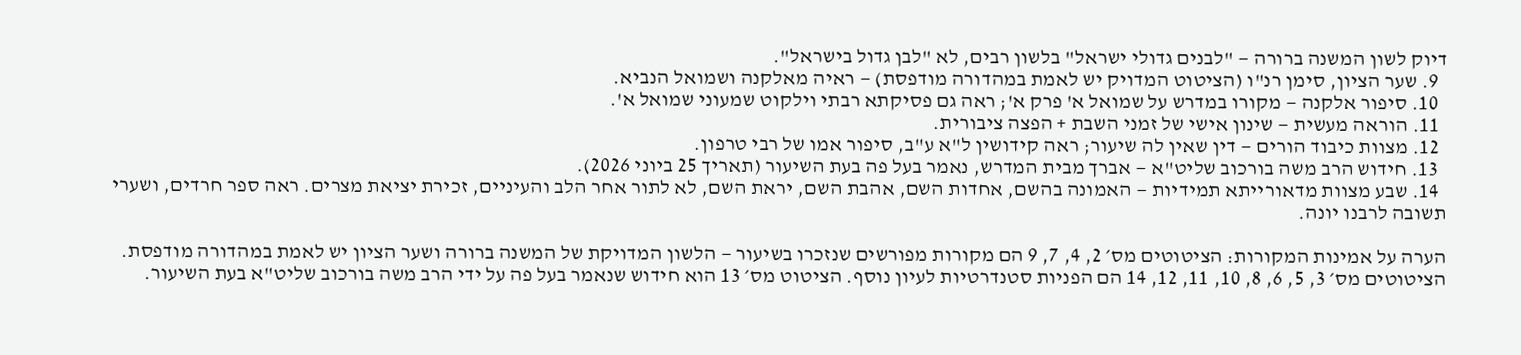דיוק לשון המשנה ברורה — "לבנים גדולי ישראל" בלשון רבים, לא "לבן גדול בישראל".
  9. שער הציון, סימן רנ"ו (הציטוט המדויק יש לאמת במהדורה מודפסת) — ראיה מאלקנה ושמואל הנביא.
  10. סיפור אלקנה — מקורו במדרש על שמואל א' פרק א'; ראה גם פסיקתא רבתי וילקוט שמעוני שמואל א'.
  11. הוראה מעשית — שינון אישי של זמני השבת + הפצה ציבורית.
  12. מצוות כיבוד הורים — דין שאין לה שיעור; ראה קידושין ל"א ע"ב, סיפור אמו של רבי טרפון.
  13. חידוש הרב משה בורכוב שליט"א — אברך מבית המדרש, נאמר בעל פה בעת השיעור (תאריך 25 ביוני 2026).
  14. שבע מצוות מדאורייתא תמידיות — האמונה בהשם, אחדות השם, אהבת השם, יראת השם, לא לתור אחר הלב והעיניים, זכירת יציאת מצרים. ראה ספר חרדים, ושערי תשובה לרבנו יונה.

הערה על אמינות המקורות: הציטוטים מס׳ 2, 4, 7, 9 הם מקורות מפורשים שנזכרו בשיעור — הלשון המדויקת של המשנה ברורה ושער הציון יש לאמת במהדורה מודפסת. הציטוטים מס׳ 3, 5, 6, 8, 10, 11, 12, 14 הם הפניות סטנדרטיות לעיון נוסף. הציטוט מס׳ 13 הוא חידוש שנאמר בעל פה על ידי הרב משה בורכוב שליט"א בעת השיעור.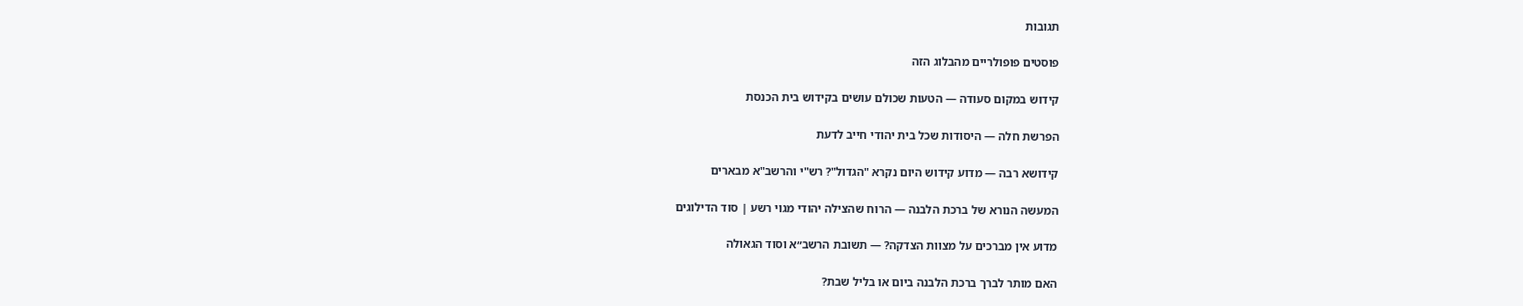תגובות

פוסטים פופולריים מהבלוג הזה

קידוש במקום סעודה — הטעות שכולם עושים בקידוש בית הכנסת

הפרשת חלה — היסודות שכל בית יהודי חייב לדעת

קידושא רבה — מדוע קידוש היום נקרא "הגדול"? רש"י והרשב"א מבארים

המעשה הנורא של ברכת הלבנה — הרוח שהצילה יהודי מגוי רשע | סוד הדילוגים

מדוע אין מברכים על מצוות הצדקה? — תשובת הרשב״א וסוד הגאולה

האם מותר לברך ברכת הלבנה ביום או בליל שבת?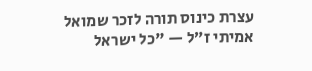עצרת כינוס תורה לזכר שמואל אמיתי ז״ל — "כל ישראל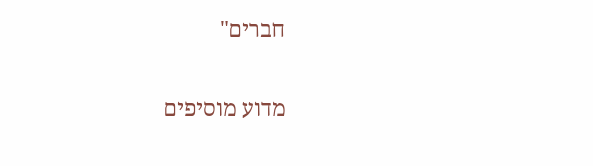חברים"

מדוע מוסיפים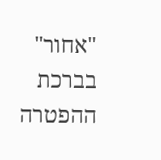"אחור" בברכת ההפטרה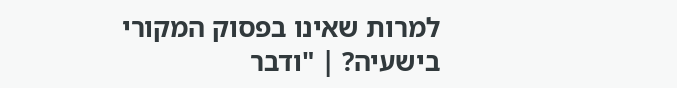למרות שאינו בפסוק המקורי בישעיה? | "ודבר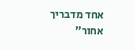אחד מדבריך אחור"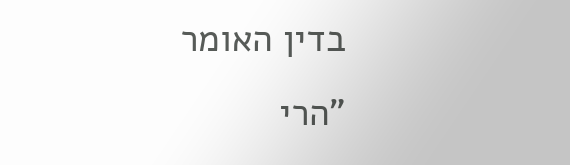בדין האומר "הרי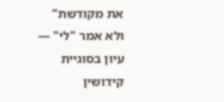את מקודשת" ולא אמר "לי" — עיון בסוגיית קידושין